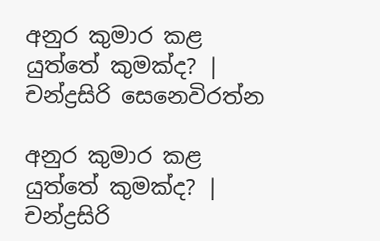අනුර කුමාර කළ යුත්තේ කුමක්ද? | චන්ද්‍රසිරි සෙනෙවිරත්න

අනුර කුමාර කළ යුත්තේ කුමක්ද? | චන්ද්‍රසිරි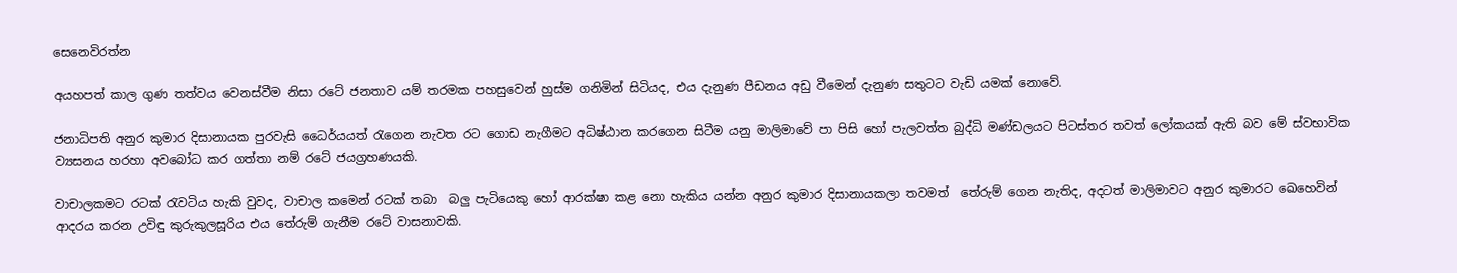සෙනෙවිරත්න

අයහපත් කාල ගුණ තත්වය වෙනස්වීම නිසා රටේ ජනතාව යම් තරමක පහසුවෙන් හුස්ම ගනිමින් සිටියද, එය දැනුණ පීඩනය අඩු වීමෙන් දැනුණ සතුටට වැඩි යමක් නොවේ.

ජනාධිපති අනුර කුමාර දිසානායක පුරවැසි ධෛර්යයත් රැගෙන නැවත රට ගොඩ නැගීමට අධිෂ්ඨාන කරගෙන සිටීම යනු මාලිමාවේ පා පිසි හෝ පැලවත්ත බුද්ධි මණ්ඩලයට පිටස්තර තවත් ලෝකයක් ඇති බව මේ ස්වභාවික ව්‍යසනය හරහා අවබෝධ කර ගත්තා නම් රටේ ජයග්‍රහණයකි.

වාචාලකමට රටක් රැවටිය හැකි වුවද, වාචාල කමෙන් රටක් තබා  බලු පැටියෙකු හෝ ආරක්ෂා කළ නො හැකිය යන්න අනුර කුමාර දිසානායකලා තවමත්  තේරුම් ගෙන නැතිද, අදටත් මාලිමාවට අනුර කුමාරට ඛෙහෙවින් ආදරය කරන උවිඳු කුරුකුලසූරිය එය තේරුම් ගැනීම රටේ වාසනාවකි.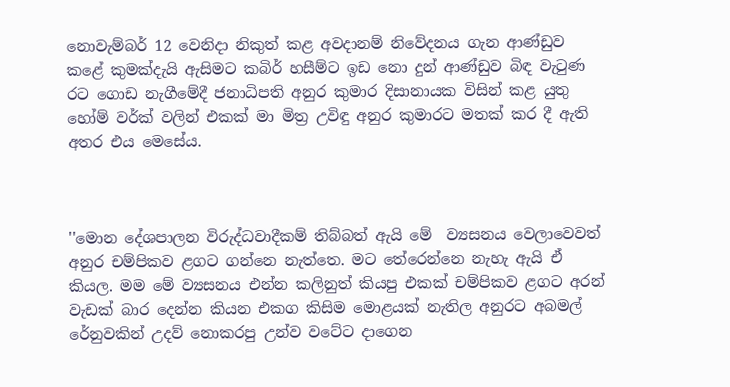නොවැම්බර් 12 වෙනිදා නිකුත් කළ අවදානම් නිවේදනය ගැන ආණ්ඩුව කළේ කුමක්දැයි ඇසිමට කබිර් හසීම්ට ඉඩ නො දුන් ආණ්ඩුව බිඳ වැටුණ රට ගොඩ නැගීමේදී ජනාධිපති අනුර කුමාර දිසානායක විසින් කළ යුතු හෝම් වර්ක් වලින් එකක් මා මිත්‍ර උවිඳු අනුර කුමාරට මතක් කර දී ඇති අතර එය මෙසේය.



''මොන දේශපාලන විරුද්ධවාදීකම් තිබ්බත් ඇයි මේ  ව්‍යසනය වෙලාවෙවත් අනුර චම්පිකව ළගට ගන්නෙ නැත්තෙ. මට තේරෙන්නෙ නැහැ ඇයි ඒ කියල. මම මේ ව්‍යසනය එන්න කලිනුත් කියපු එකක් චම්පිකව ළගට අරන් වැඩක් බාර දෙන්න කියන එකග කිසිම මොළයක් නැතිල අනුරට අබමල් රේනුවකින් උදව් නොකරපු උන්ව වටේට දාගෙන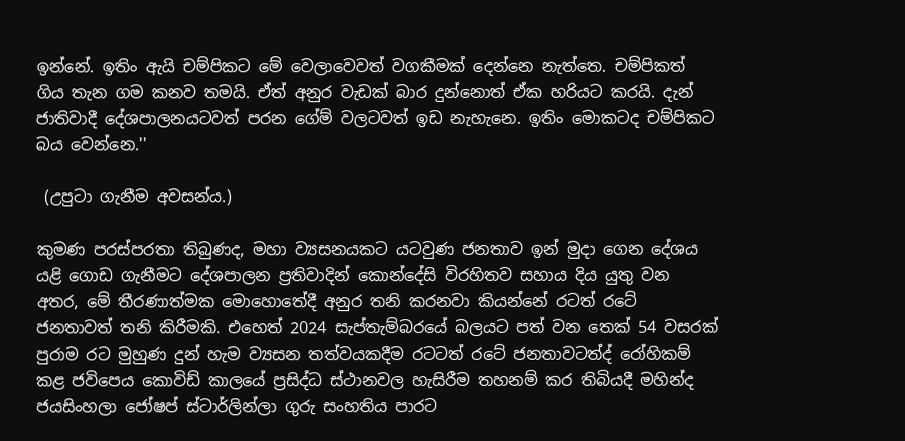ඉන්නේ. ඉතිං ඇයි චම්පිකට මේ වෙලාවෙවත් වගකීමක් දෙන්නෙ නැත්තෙ. චම්පිකත් ගිය තැන ගම කනව තමයි. ඒත් අනුර වැඩක් බාර දුන්නොත් ඒක හරියට කරයි. දැන් ජාතිවාදී දේශපාලනයටවත් පරන ගේම් වලටවත් ඉඩ නැහැනෙ. ඉතිං මොකටද චම්පිකට බය වෙන්නෙ.''

 (උපුටා ගැනීම අවසන්ය.)

කුමණ පරස්පරතා තිබුණද, මහා ව්‍යසනයකට යටවුණ ජනතාව ඉන් මුදා ගෙන දේශය යළි ගොඩ ගැනීමට දේශපාලන ප්‍රතිවාදින් කොන්දේසි විරහිතව සහාය දිය යුතු වන අතර, මේ තීරණාත්මක මොහොතේදී අනුර තනි කරනවා කියන්නේ රටත් රටේ ජනතාවත් තනි කිරීමකි. එහෙත් 2024 සැප්තැම්බරයේ බලයට පත් වන තෙක් 54 වසරක් පුරාම රට මුහුණ දුන් හැම ව්‍යසන තත්වයකදීම රටටත් රටේ ජනතාවටත්ද්‍ රෝහිකම් කළ ජවිපෙය කොවිඩ් කාලයේ ප්‍රසිද්ධ ස්ථානවල හැසිරීම තහනම් කර තිබියදී මහින්ද ජයසිංහලා ජෝෂප් ස්ටාර්ලින්ලා ගුරු සංහතිය පාරට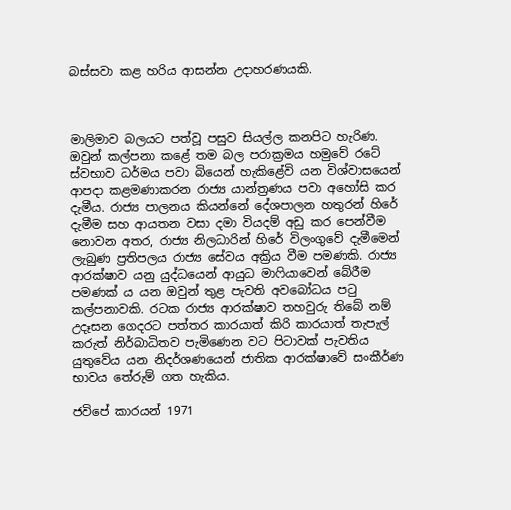බස්සවා කළ හරිය ආසන්න උදාහරණයකි.



මාලිමාව බලයට පත්වූ පසුව සියල්ල කනපිට හැරිණ. ඔවුන් කල්පනා කළේ තම බල පරාක්‍රමය හමුවේ රටේ ස්වභාව ධර්මය පවා බියෙන් හැකිළේවි යන විශ්වාසයෙන් ආපදා කළමණාකරන රාජ්‍ය යාන්ත්‍රණය පවා අහෝසි කර දැමීය. රාජ්‍ය පාලනය කියන්නේ දේශපාලන හතුරන් හිරේ දැමීම සහ ආයතන වසා දමා වියදම් අඩු කර පෙන්වීම නොවන අතර, රාජ්‍ය නිලධාරින් හිරේ විලංගුවේ දැමීමෙන් ලැබුණ ප්‍රතිපලය රාජ්‍ය සේවය අක්‍රිය වීම පමණකි. රාජ්‍ය ආරක්ෂාව යනු යුද්ධයෙන් ආයුධ මාෆියාවෙන් බේරීම පමණක් ය යන ඔවුන් තුළ පැවති අවබෝධය පටු කල්පනාවකි. රටක රාජ්‍ය ආරක්ෂාව තහවුරු තිබේ නම් උදෑසන ගෙදරට පත්තර කාරයාත් කිරි කාරයාත් තැපැල් කරුත් නිර්බාධිතව පැමිණෙන වට පිටාවක් පැවතිය යුතුවේය යන නිදර්ශණයෙන් ජාතික ආරක්ෂාවේ සංකීර්ණ භාවය තේරුම් ගත හැකිය.

ජවිපේ කාරයන් 1971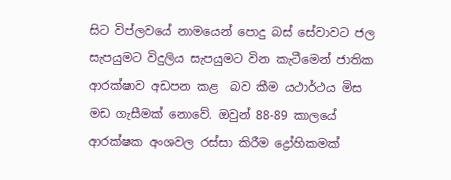සිට විප්ලවයේ නාමයෙන් පොදු බස් සේවාවට ජල සැපයුමට විදුලිය සැපයුමට වින කැටීමෙන් ජාතික ආරක්ෂාව අඩපන කළ  බව කීම යථාර්ථය මිස මඩ ගැසීමක් නොවේ. ඔවුන් 88-89 කාලයේ ආරක්ෂක අංශවල රස්සා කිරීම ද්‍රෝහිකමක්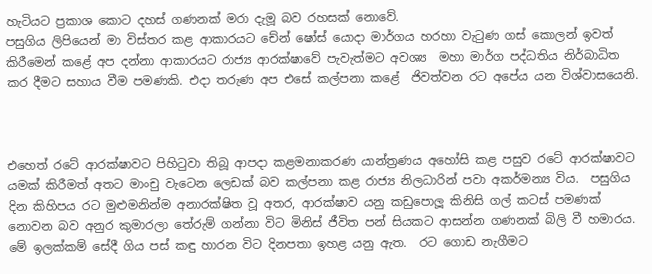හැටියට ප්‍රකාශ කොට දහස් ගණනක් මරා දැමූ බව රහසක් නොවේ.
පසුගිය ලිපියෙන් මා විස්තර කළ ආකාරයට චේන් ෂෝස් යොදා මාර්ගය හරහා වැටුණ ගස් කොලන් ඉවත් කිරීමෙන් කළේ අප දන්නා ආකාරයට රාජ්‍ය ආරක්ෂාවේ පැවැත්මට අවශ්‍ය  මහා මාර්ග පද්ධතිය නිර්බාධිත කර දීමට සහාය වීම පමණකි. එදා තරුණ අප එසේ කල්පනා කළේ  ජිවත්වන රට අපේය යන විශ්වාසයෙනි.



එහෙත් රටේ ආරක්ෂාවට පිහිටුවා තිබූ ආපදා කළමනාකරණ යාන්ත්‍රණය අහෝසි කළ පසුව රටේ ආරක්ෂාවට යමක් කිරීමත් අතට මාංචු වැටෙන ලෙඩක් බව කල්පනා කළ රාජ්‍ය නිලධාරින් පවා අකර්මන්‍ය විය.  පසුගිය දින කිහිපය රට මුළුමනින්ම අනාරක්ෂිත වූ අතර, ආරක්ෂාව යනු කඩුපොලූ කිනිසි ගල් කටස් පමණක් නොවන බව අනුර කුමාරලා තේරුම් ගන්නා විට මිනිස් ජීවිත පන් සියකට ආසන්න ගණනක් බිලි වී හමාරය. මේ ඉලක්කම් සේදී ගිය පස් කඳු හාරන විට දිනපතා ඉහළ යනු ඇත.  රට ගොඩ නැගීමට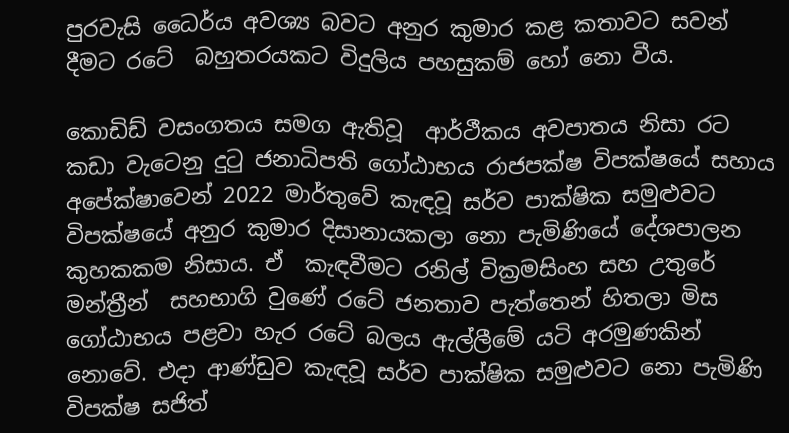පුරවැසි ධෛර්ය අවශ්‍ය බවට අනුර කුමාර කළ කතාවට සවන් දීමට රටේ  බහුතරයකට විදුලිය පහසුකම් හෝ නො වීය.

කොඩිඩ් වසංගතය සමග ඇතිවූ  ආර්ථීකය අවපාතය නිසා රට කඩා වැටෙනු දුටු ජනාධිපති ගෝඨාභය රාජපක්ෂ විපක්ෂයේ සහාය අපේක්ෂාවෙන් 2022 මාර්තුවේ කැඳවූ සර්ව පාක්ෂික සමුළුවට විපක්ෂයේ අනුර කුමාර දිසානායකලා නො පැමිණියේ දේශපාලන කුහකකම නිසාය. ඒ  කැඳවීමට රනිල් වික්‍රමසිංහ සහ උතුරේ මන්ත්‍රීන්  සහභාගි වුණේ රටේ ජනතාව පැත්තෙන් හිතලා මිස ගෝඨාභය පළවා හැර රටේ බලය ඇල්ලීමේ යටි අරමුණකින්  නොවේ. එදා ආණ්ඩුව කැඳවූ සර්ව පාක්ෂික සමුළුවට නො පැමිණි විපක්ෂ සජිත්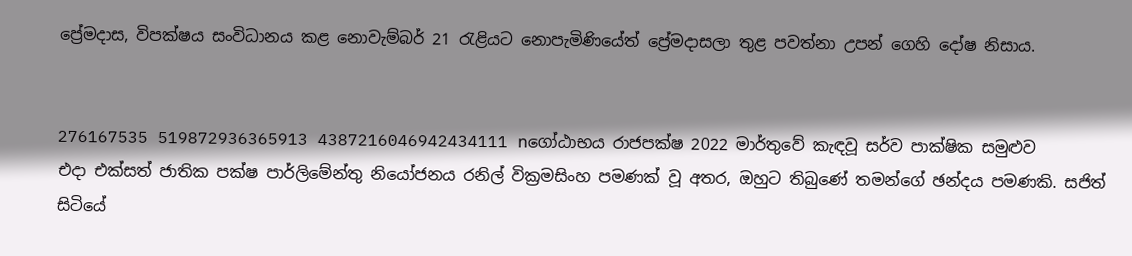ප්‍රේමදාස, විපක්ෂය සංවිධානය කළ නොවැම්බර් 21 රැළියට නොපැමිණියේත් ප්‍රේමදාසලා තුළ පවත්නා උපන් ගෙහි දෝෂ නිසාය.


276167535 519872936365913 4387216046942434111 nගෝඨාභය රාජපක්ෂ 2022 මාර්තුවේ කැඳවූ සර්ව පාක්ෂික සමුළුව
එදා එක්සත් ජාතික පක්ෂ පාර්ලිමේන්තු නියෝජනය රනිල් වික්‍රමසිංහ පමණක් වූ අතර, ඔහුට තිබුණේ තමන්ගේ ඡන්දය පමණකි. සජිත් සිටියේ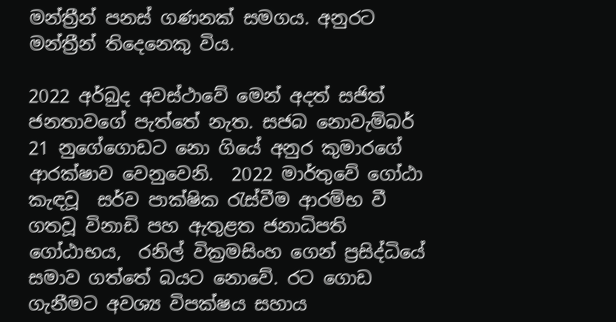මන්ත්‍රීන් පනස් ගණනක් සමගය. අනුරට මන්ත්‍රීන් තිදෙනෙකු විය.

2022 අර්බුද අවස්ථාවේ මෙන් අදත් සජිත් ජනතාවගේ පැත්තේ නැත. සජබ නොවැම්බර් 21 නුගේගොඩට නො ගියේ අනුර කුමාරගේ ආරක්ෂාව වෙනුවෙනි.  2022 මාර්තුවේ ගෝඨා කැඳවූ  සර්ව පාක්ෂික රැස්වීම ආරම්භ වී ගතවූ විනාඩි පහ ඇතුළත ජනාධිපති ගෝඨාභය,  රනිල් වික්‍රමසිංහ ගෙන් ප්‍රසිද්ධියේ සමාව ගත්තේ බයට නොවේ. රට ගොඩ ගැනීමට අවශ්‍ය විපක්ෂය සහාය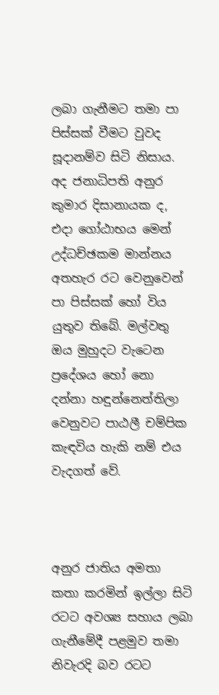ලබා ගැනීමට තමා පා පිස්සක් වීමට වුවද සූදානම්ව සිටි නිසාය. අද ජනාධිපති අනුර කුමාර දිසානායක ද, එදා ගෝඨාභය මෙන් උද්ධච්ඡකම මාන්නය අතහැර රට වෙනුවෙන් පා පිස්සක් හෝ විය යුතුව තිබේ. මල්වතු ඔය මුහුදට වැටෙන ප්‍රදේශය හෝ නො දන්නා හඳුන්නෙත්තිලා වෙනුවට පාඨලී චම්පික කැඳවිය හැකි නම් එය වැදගත් වේ.



අනුර ජාතිය අමතා කතා කරමින් ඉල්ලා සිටි රටට අවශ්‍ය සහාය ලබා ගැනීමේදී පළමුව තමා නිවැරදි බව රටට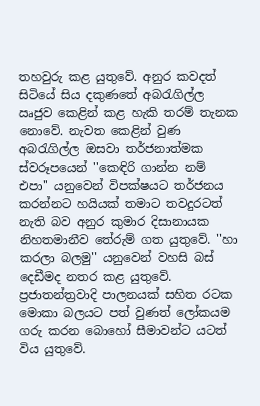තහවුරු කළ යුතුවේ. අනුර කවදත් සිටියේ සිය දකුණතේ අබරැගිල්ල ඍජුව කෙළින් කළ හැකි තරම් තැනක නොවේ. නැවත කෙළින් වුණ අබරැගිල්ල ඔසවා තර්ජනාත්මක ස්වරූපයෙන් ''කෙඳිරි ගාන්න නම්  එපා'' යනුවෙන් විපක්ෂයට තර්ජනය කරන්නට හයියක් තමාට තවදුරටත් නැති බව අනුර කුමාර දිසානායක නිහතමානීව තේරුම් ගත යුතුවේ. ''හා කරලා බලමු'' යනුවෙන් වහසි බස් දෙඩීමද නතර කළ යුතුවේ. ප්‍රජාතන්ත්‍රවාදි පාලනයක් සහිත රටක මොකා බලයට පත් වුණත් ලෝකයම ගරු කරන බොහෝ සීමාවන්ට යටත් විය යුතුවේ.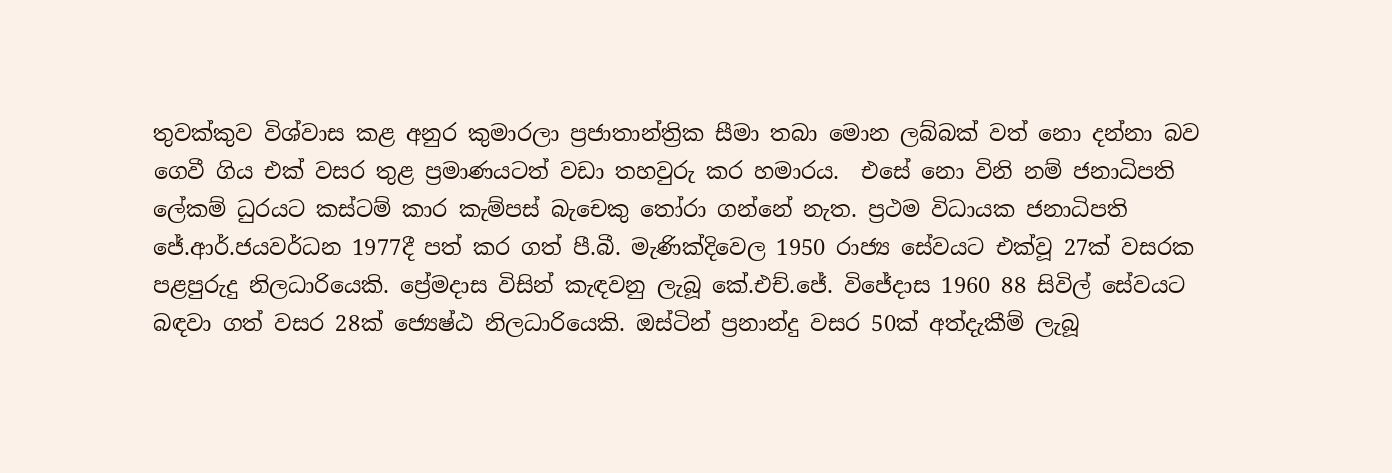තුවක්කුව විශ්වාස කළ අනුර කුමාරලා ප්‍රජාතාන්ත්‍රික සීමා තබා මොන ලබ්බක් වත් නො දන්නා බව ගෙවී ගිය එක් වසර තුළ ප්‍රමාණයටත් වඩා තහවුරු කර හමාරය.  එසේ නො විනි නම් ජනාධිපති ලේකම් ධුරයට කස්ටම් කාර කැම්පස් බැචෙකු තෝරා ගන්නේ නැත. ප්‍රථම විධායක ජනාධිපති ජේ.ආර්.ජයවර්ධන 1977දී පත් කර ගත් පී.බී. මැණික්දිවෙල 1950 රාජ්‍ය සේවයට එක්වූ 27ක් වසරක පළපුරුදු නිලධාරියෙකි. ප්‍රේමදාස විසින් කැඳවනු ලැබූ කේ.එච්.ජේ. විජේදාස 1960 88 සිවිල් සේවයට බඳවා ගත් වසර 28ක් ජ්‍යෙෂ්ඨ නිලධාරියෙකි. ඔස්ටින් ප්‍රනාන්දු වසර 50ක් අත්දැකීම් ලැබූ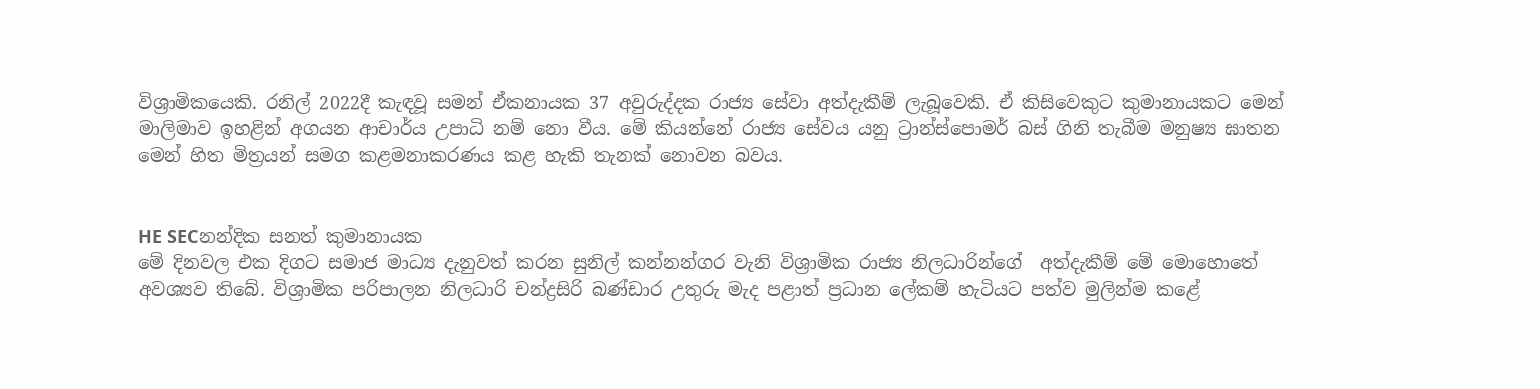විශ්‍රාමිකයෙකි. රනිල් 2022දී කැඳවූ සමන් ඒකනායක 37 අවුරුද්දක රාජ්‍ය සේවා අත්දැකීම් ලැබූවෙකි. ඒ කිසිවෙකුට කුමානායකට මෙන් මාලිමාව ඉහළින් අගයන ආචාර්ය උපාධි නම් නො වීය. මේ කියන්නේ රාජ්‍ය සේවය යනු ට්‍රාන්ස්පොමර් බස් ගිනි තැබීම මනුෂ්‍ය ඝාතන මෙන් හිත මිත්‍රයන් සමග කළමනාකරණය කළ හැකි තැනක් නොවන බවය.


HE SECනන්දික සනත් කුමානායක
මේ දිනවල එක දිගට සමාජ මාධ්‍ය දැනුවත් කරන සුනිල් කන්නන්ගර වැනි විශ්‍රාමික රාජ්‍ය නිලධාරින්ගේ  අත්දැකීම් මේ මොහොතේ අවශ්‍යව තිබේ. විශ්‍රාමික පරිපාලන නිලධාරි චන්ද්‍රසිරි බණ්ඩාර උතුරු මැද පළාත් ප්‍රධාන ලේකම් හැටියට පත්ව මුලින්ම කළේ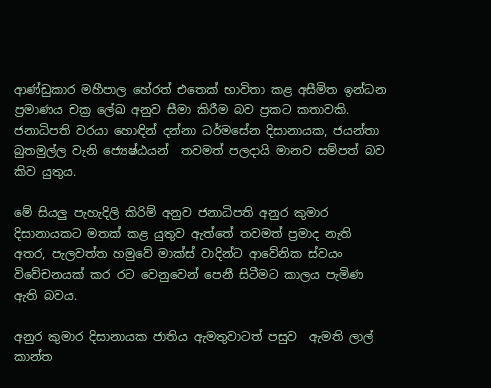ආණ්ඩුකාර මහීපාල හේරත් එතෙක් භාවිතා කළ අසීමිත ඉන්ධන ප්‍රමාණය චක්‍ර ලේඛ අනුව සීමා කිරීම බව ප්‍රකට කතාවකි. ජනාධිපති වරයා හොඳින් දන්නා ධර්මසේන දිසානායක, ජයන්තා බුතමුල්ල වැනි ජ්‍යෙෂ්ඨයන්  තවමත් පලදායි මානව සම්පත් බව කිව යුතුය.

මේ සියලු පැහැදිලි කිරිම් අනුව ජනාධිපති අනුර කුමාර දිසානායකට මතක් කළ යුතුව ඇත්තේ තවමත් ප්‍රමාද නැති අතර, පැලවත්ත හමුවේ මාක්ස් වාදින්ට ආවේනික ස්වයං විවේචනයක් කර රට වෙනුවෙන් පෙනී සිටීමට කාලය පැමිණ ඇති බවය.

අනුර කුමාර දිසානායක ජාතිය ඇමතුවාටත් පසුව  ඇමති ලාල් කාන්ත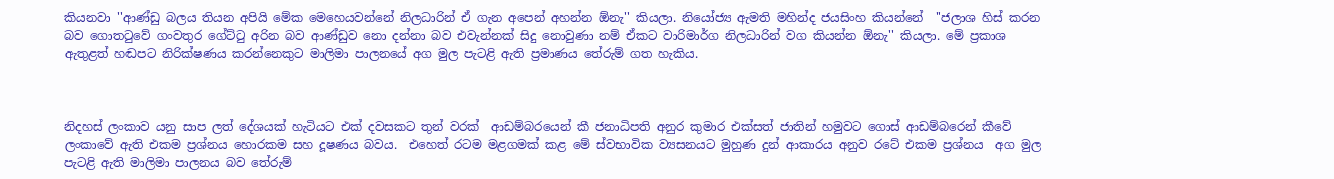කියනවා ''ආණ්ඩු බලය තියන අපියි මේක මෙහෙයවන්නේ නිලධාරින් ඒ ගැන අපෙන් අහන්න ඕනැ'' කියලා. නියෝජ්‍ය ඇමති මහින්ද ජයසිංහ කියන්නේ  ''ජලාශ හිස් කරන බව ගොතටුවේ ගංවතුර ගේට්ටු අරින බව ආණ්ඩුව නො දන්නා බව එවැන්නක් සිදු නොවුණා නම් ඒකට වාරිමාර්ග නිලධාරින් වග කියන්න ඕනැ'' කියලා. මේ ප්‍රකාශ ඇතුළත් හඬපට නිරික්ෂණය කරන්නෙකුට මාලිමා පාලනයේ අග මුල පැටළි ඇති ප්‍රමාණය තේරුම් ගත හැකිය.



නිදහස් ලංකාව යනු සාප ලත් දේශයක් හැටියට එක් දවසකට තුන් වරක්  ආඩම්බරයෙන් කී ජනාධිපති අනුර කුමාර එක්සත් ජාතින් හමුවට ගොස් ආඩම්බරෙන් කීවේ ලංකාවේ ඇති එකම ප්‍රශ්නය හොරකම සහ දූෂණය බවය.  එහෙත් රටම මළගමක් කළ මේ ස්වභාවික ව්‍යසනයට මුහුණ දුන් ආකාරය අනුව රටේ එකම ප්‍රශ්නය  අග මුල පැටළි ඇති මාලිමා පාලනය බව තේරුම්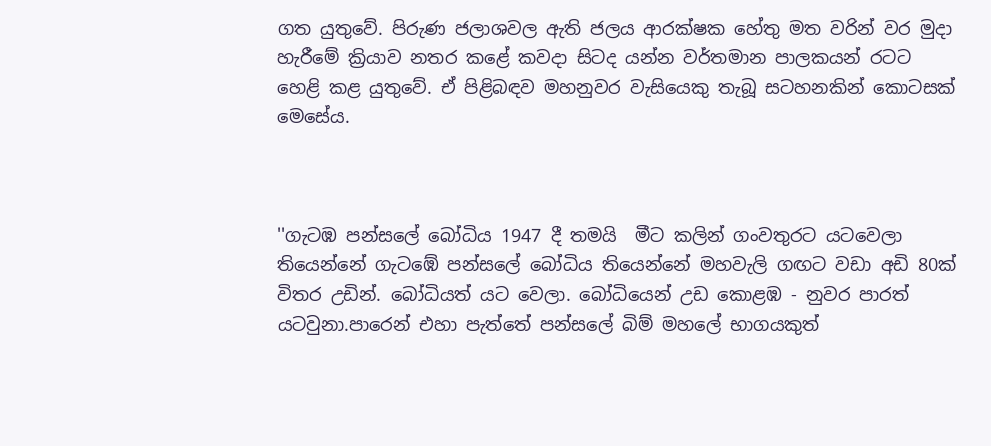ගත යුතුවේ. පිරුණ ජලාශවල ඇති ජලය ආරක්ෂක හේතු මත වරින් වර මුදා හැරීමේ ක්‍රියාව නතර කළේ කවදා සිටද යන්න වර්තමාන පාලකයන් රටට හෙළි කළ යුතුවේ. ඒ පිළිබඳව මහනුවර වැසියෙකු තැබූ සටහනකින් කොටසක් මෙසේය.



''ගැටඹ පන්සලේ බෝධිය 1947 දී තමයි  මීට කලින් ගංවතුරට යටවෙලා තියෙන්නේ ගැටඹේ පන්සලේ බෝධිය තියෙන්නේ මහවැලි ගඟට වඩා අඩි 80ක් විතර උඩින්. බෝධියත් යට වෙලා. බෝධියෙන් උඩ කොළඹ - නුවර පාරත් යටවුනා.පාරෙන් එහා පැත්තේ පන්සලේ බිම් මහලේ භාගයකුත්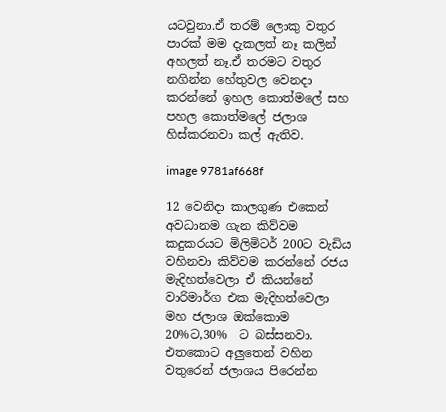යටවුනා.ඒ තරම් ලොකු වතුර පාරක් මම දැකලත් නෑ කලින් අහලත් නෑ.ඒ තරමට වතුර නගින්න හේතුවල වෙනදා කරන්නේ ඉහල කොත්මලේ සහ පහල කොත්මලේ ජලාශ හිස්කරනවා කල් ඇතිව.

image 9781af668f

12 වෙනිදා කාලගුණ එකෙන් අවධානම ගැන කිව්වම කදුකරයට මිලිමිටර් 200ට වැඩිය වහිනවා කිව්වම කරන්නේ රජය මැදිහත්වෙලා ඒ කියන්නේ වාරිමාර්ග එක මැදිහත්වෙලා මහ ජලාශ ඔක්කොම 20%ට,30%  ට බස්සනවා. එතකොට අලුතෙන් වහින වතුරෙන් ජලාශය පිරෙන්න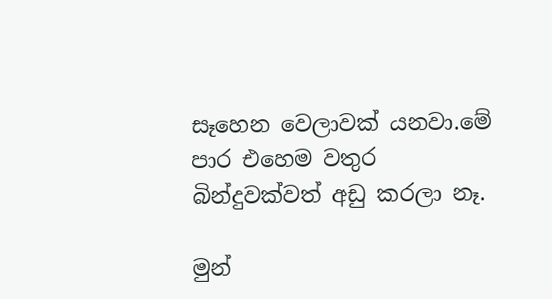සෑහෙන වෙලාවක් යනවා.මේ පාර එහෙම වතුර බින්දුවක්වත් අඩු කරලා නෑ.

මුන්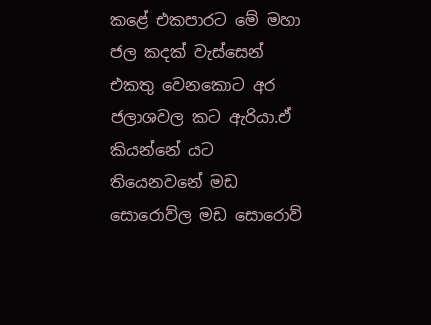කළේ එකපාරට මේ මහා ජල කදක් වැස්සෙන් එකතු වෙනකොට අර ජලාශවල කට ඇරියා.ඒ කියන්නේ යට තියෙනවනේ මඩ සොරොව්ල මඩ සොරොව්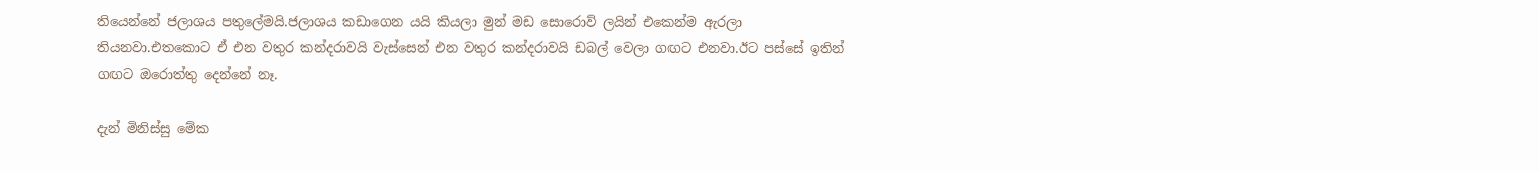තියෙන්නේ ජලාශය පතුලේමයි.ජලාශය කඩාගෙන යයි කියලා මුන් මඩ සොරොව් ලයින් එකෙන්ම ඇරලා තියනවා.එතකොට ඒ එන වතුර කන්දරාවයි වැස්සෙන් එන වතුර කන්දරාවයි ඩබල් වෙලා ගඟට එනවා.ඊට පස්සේ ඉතින් ගඟට ඔරොත්තු දෙන්නේ නෑ.

දැන් මිනිස්සු මේක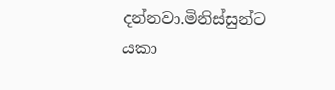දන්නවා.මිනිස්සුන්ට යකා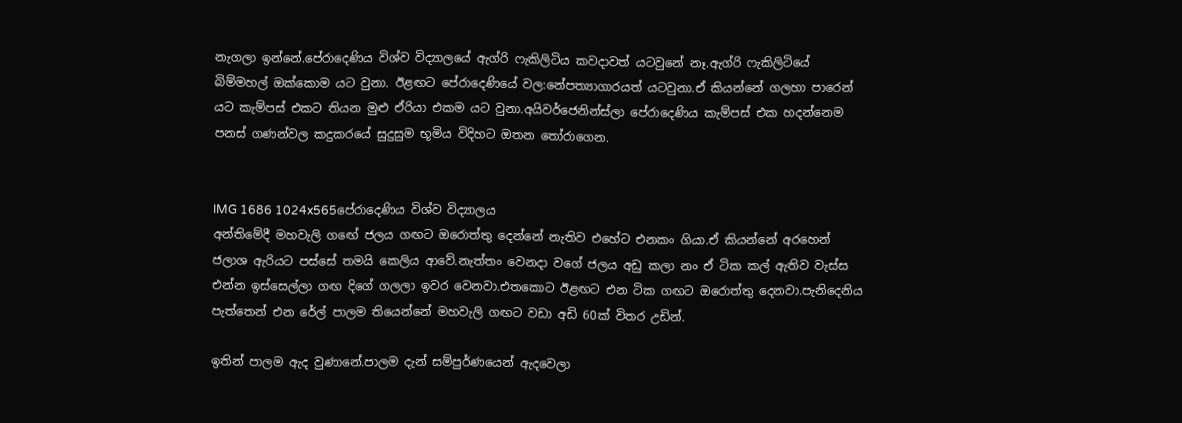නැගලා ඉන්නේ.පේරාදෙණිය විශ්ව විද්‍යාලයේ ඇග්රි ෆැකිලිටිය කවදාවත් යටවුනේ නෑ.ඇග්රි ෆැකිලිටියේ බිම්මහල් ඔක්කොම යට වුනා. ඊළඟට පේරාදෙණියේ වල:නේපත්‍යාගාරයත් යටවුනා.ඒ කියන්නේ ගලහා පාරෙන් යට කැම්පස් එකට තියන මුළු ඒරියා එකම යට වුනා.අයිවර්ජෙනින්ස්ලා පේරාදෙණිය කැම්පස් එක හදන්නෙම පනස් ගණන්වල කදුකරයේ සුදුසුම භූමිය විදිහට ඔතන තෝරාගෙන.


IMG 1686 1024x565පේරාදෙණිය විශ්ව විද්‍යාලය
අන්තිමේදී මහවැලි ගඟේ ජලය ගඟට ඔරොත්තු දෙන්නේ නැතිව එහේට එනකං ගියා.ඒ කියන්නේ අරහෙන් ජලාශ ඇරියට පස්සේ තමයි කෙලිය ආවේ.නැත්තං වෙනදා වගේ ජලය අඩු කලා නං ඒ ටික කල් ඇතිව වැස්ස එන්න ඉස්සෙල්ලා ගඟ දිගේ ගලලා ඉවර වෙනවා.එතකොට ඊළඟට එන ටික ගඟට ඔරොත්තු දෙනවා.පැනිදෙනිය පැත්තෙන් එන රේල් පාලම තියෙන්නේ මහවැලි ගඟට වඩා අඩි 60ක් විතර උඩින්.

ඉතින් පාලම ඇද වුණානේ.පාලම දැන් සම්පුර්ණයෙන් ඇදවෙලා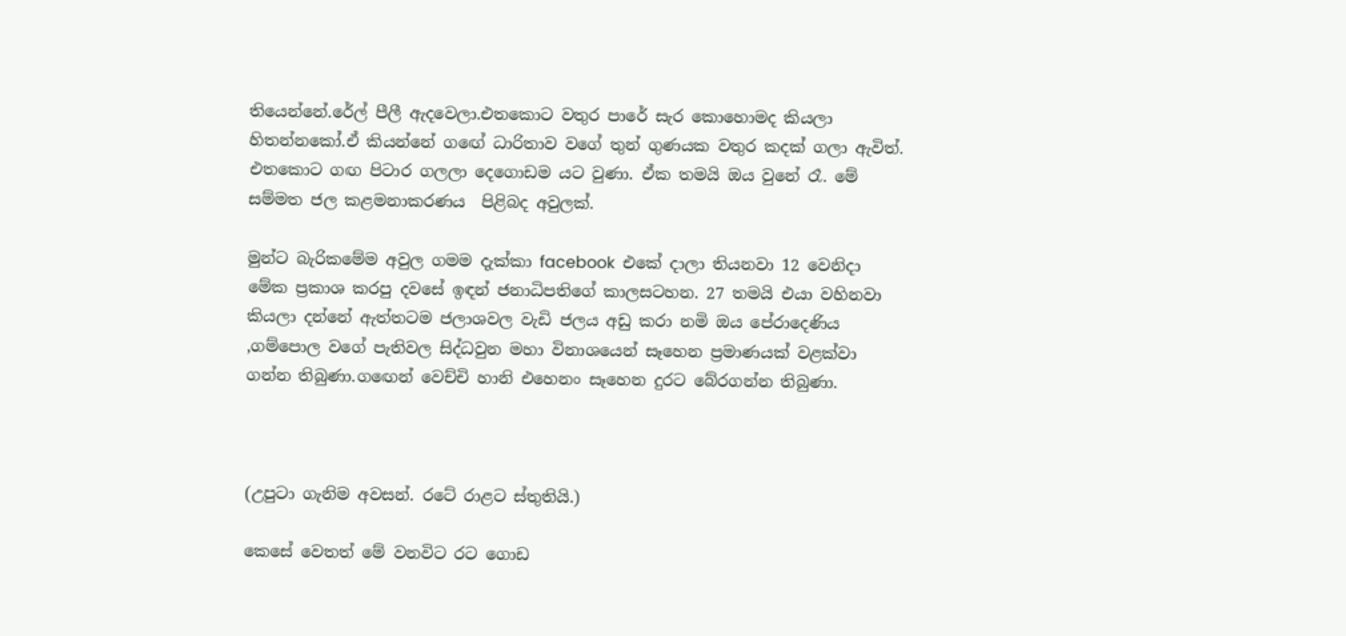තියෙන්නේ.රේල් පීලී ඇදවෙලා.එතකොට වතුර පාරේ සැර කොහොමද කියලා හිතන්නකෝ.ඒ කියන්නේ ගඟේ ධාරිතාව වගේ තුන් ගුණයක වතුර කදක් ගලා ඇවිත්. එතකොට ගඟ පිටාර ගලලා දෙගොඩම යට වුණා. ඒක තමයි ඔය වුනේ රෑ. මේ සම්මත ජල කළමනාකරණය  පිළිබද අවුලක්.

මුන්ට බැරිකමේම අවුල ගමම දැක්කා facebook  එකේ දාලා තියනවා 12 වෙනිදා මේක ප්‍රකාශ කරපු දවසේ ඉඳන් ජනාධිපතිගේ කාලසටහන. 27 තමයි එයා වහිනවා කියලා දන්නේ ඇත්තටම ජලාශවල වැඩි ජලය අඩු කරා නමි ඔය පේරාදෙණිය ,ගම්පොල වගේ පැතිවල සිද්ධවුන මහා විනාශයෙන් සෑහෙන ප්‍රමාණයක් වළක්වා ගන්න තිබුණා.ගඟෙන් වෙච්චි හානි එහෙනං සෑහෙන දුරට බේරගන්න තිබුණා.



(උපුටා ගැනිම අවසන්. රටේ රාළට ස්තුතියි.)

කෙසේ වෙතත් මේ වනවිට රට ගොඩ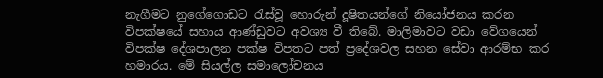නැගීමට නුගේගොඩට රැස්වූ හොරුන් දූෂිතයන්ගේ නියෝජනය කරන විපක්ෂයේ සහාය ආණ්ඩුවට අවශ්‍ය වී තිබේ. මාලිමාවට වඩා වේගයෙන් විපක්ෂ දේශපාලන පක්ෂ විපතට පත් ප්‍රදේශවල සහන සේවා ආරම්භ කර හමාරය. මේ සියල්ල සමාලෝචනය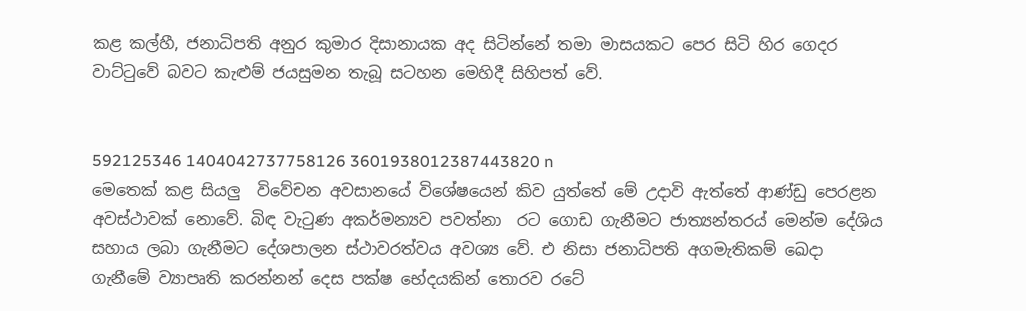කළ කල්හී, ජනාධිපති අනුර කුමාර දිසානායක අද සිටින්නේ තමා මාසයකට පෙර සිටි හිර ගෙදර වාට්ටුවේ බවට කැළුම් ජයසුමන තැබූ සටහන මෙහිදී සිහිපත් වේ.


592125346 1404042737758126 3601938012387443820 n
මෙතෙක් කළ සියලු  විවේචන අවසානයේ විශේෂයෙන් කිව යුත්තේ මේ උදාවි ඇත්තේ ආණ්ඩු පෙරළන අවස්ථාවක් නොවේ. බිඳ වැටුණ අකර්මන්‍යව පවත්නා  රට ගොඩ ගැනීමට ජාත්‍යන්තරය් මෙන්ම දේශිය සහාය ලබා ගැනීමට දේශපාලන ස්ථාවරත්වය අවශ්‍ය වේ. එ නිසා ජනාධිපති අගමැතිකම් ඛෙදා ගැනීමේ ව්‍යාපෘති කරන්නන් දෙස පක්ෂ භේදයකින් තොරව රටේ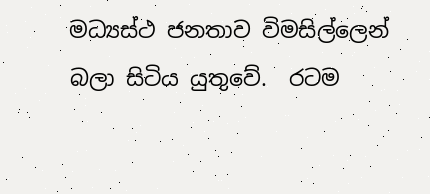මධ්‍යස්ථ ජනතාව විමසිල්ලෙන් බලා සිටිය යුතුවේ.  රටම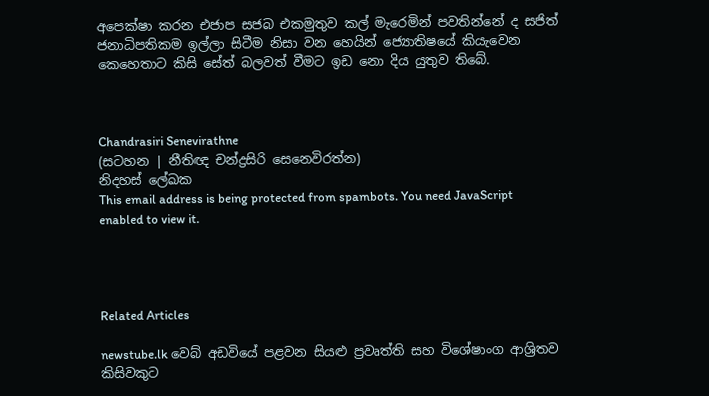අපෙක්ෂා කරන එජාප සජබ එකමුතුව කල් මැරෙමින් පවතින්නේ ද සජිත් ජනාධිපතිකම ඉල්ලා සිටීම නිසා වන හෙයින් ජ්‍යොතිෂයේ කියැවෙන කෙහෙතාට කිසි සේත් බලවත් වීමට ඉඩ නො දිය යුතුව තිබේ.



Chandrasiri Senevirathne
(සටහන | නීතිඥ චන්ද්‍රසිරි සෙනෙවිරත්න)
නිදහස් ලේඛක
This email address is being protected from spambots. You need JavaScript enabled to view it.




Related Articles

newstube.lk වෙබ් අඩවියේ පළවන සියළු ප්‍රවෘත්ති සහ විශේෂාංග ආශ්‍රිතව කිසිවකුට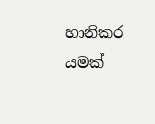හානිකර යමක්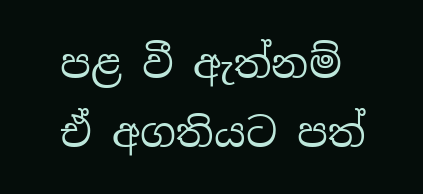පළ වී ඇත්නම් ඒ අගතියට පත්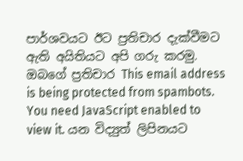පාර්ශවයට ඊට ප්‍රතිචාර දැක්වීමට ඇති අයිතියට අපි ගරු කරමු.
ඔබගේ ප්‍රතිචාර This email address is being protected from spambots. You need JavaScript enabled to view it. යන විද්‍යුත් ලිපිනයට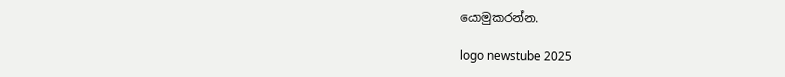යොමුකරන්න.

logo newstube 2025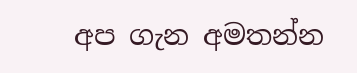අප ගැන අමතන්න